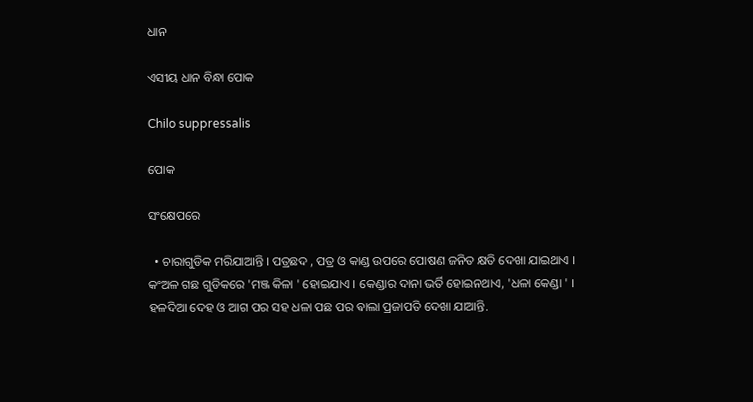ଧାନ

ଏସୀୟ ଧାନ ବିନ୍ଧା ପୋକ

Chilo suppressalis

ପୋକ

ସଂକ୍ଷେପରେ

  • ଚାରାଗୁଡିକ ମରିଯାଆନ୍ତି । ପତ୍ରଛଦ , ପତ୍ର ଓ କାଣ୍ଡ ଉପରେ ପୋଷଣ ଜନିତ କ୍ଷତି ଦେଖା ଯାଇଥାଏ । କଂଅଳ ଗଛ ଗୁଡିକରେ 'ମଞ୍ଜ କିଳା ' ହୋଇଯାଏ । କେଣ୍ଡାର ଦାନା ଭର୍ତି ହୋଇନଥାଏ, 'ଧଳା କେଣ୍ଡା ' । ହଳଦିଆ ଦେହ ଓ ଆଗ ପର ସହ ଧଳା ପଛ ପର ଵାଲା ପ୍ରଜାପତି ଦେଖା ଯାଆନ୍ତି.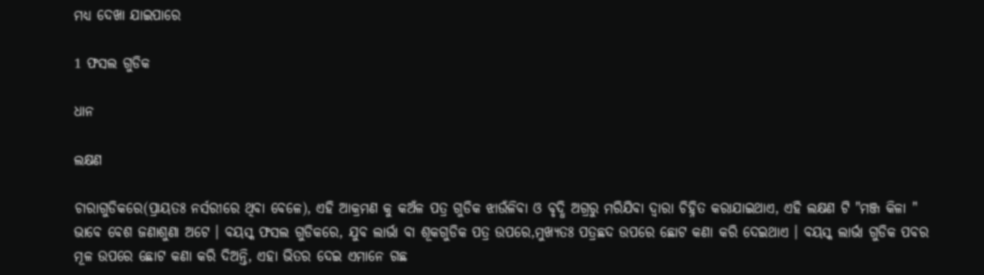ମଧ୍ୟ ଦେଖା ଯାଇପାରେ

1 ଫସଲ ଗୁଡିକ

ଧାନ

ଲକ୍ଷଣ

ଚାରାଗୁଡିକରେ(ପ୍ରାୟତଃ ନର୍ସରୀରେ ଥିବା ବେଳେ), ଏହି ଆକ୍ରମଣ କୁ କଅଁଳ ପତ୍ର ଗୁଡିକ ଝାଉଁଳିବା ଓ ବୃଦ୍ଧି ଅଗ୍ରରୁ ମରିଯିବା ଦ୍ୱାରା ଚିହ୍ନିତ କରାଯାଇଥାଏ, ଏହି ଲକ୍ଷଣ ଟି "ମଞ୍ଜ କିଳା " ଭାବେ ବେଶ ଜଣାଶୁଣା ଅଟେ । ବୟସ୍କ ଫସଲ ଗୁଡିକରେ, ଯୁବ ଲାର୍ଭା ବା ଶୂକଗୁଡିକ ପତ୍ର ଉପରେ,ମୁଖ୍ୟତଃ ପତ୍ରଛଦ ଉପରେ ଛୋଟ କଣା କରି ଦେଇଥାଏ । ବୟସ୍କ ଲାର୍ଭା ଗୁଡିକ ପବର ମୂଳ ଉପରେ ଛୋଟ କଣା କରି ଦିଅନ୍ତି, ଏହା ଭିତର ଦେଇ ଏମାନେ ଗଛ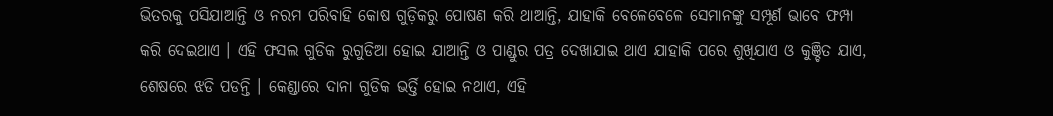ଭିତରକୁ ପସିଯାଆନ୍ତି ଓ ନରମ ପରିବାହି କୋଷ ଗୁଡ଼ିକରୁ ପୋଷଣ କରି ଥାଆନ୍ତି, ଯାହାକି ବେଳେବେଳେ ସେମାନଙ୍କୁ ସମ୍ପୂର୍ଣ ଭାବେ ଫମ୍ପା କରି ଦେଇଥାଏ । ଏହି ଫସଲ ଗୁଡିକ ରୁଗୁଡିଆ ହୋଇ ଯାଆନ୍ତି ଓ ପାଣ୍ଡୁର ପତ୍ର ଦେଖାଯାଇ ଥାଏ ଯାହାକି ପରେ ଶୁଖିଯାଏ ଓ କୁଞ୍ଚିତ ଯାଏ, ଶେଷରେ ଝଡି ପଡନ୍ତି । କେଣ୍ଡାରେ ଦାନା ଗୁଡିକ ଭର୍ତ୍ତି ହୋଇ ନଥାଏ, ଏହି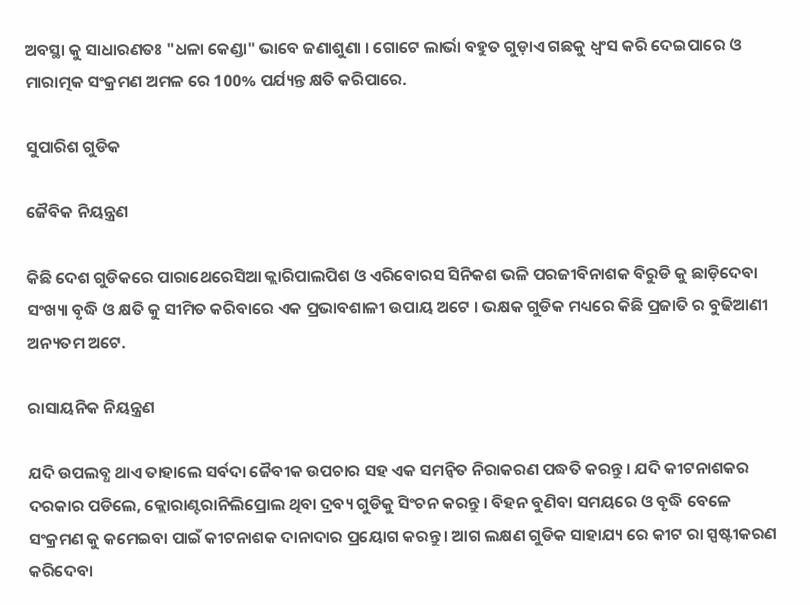ଅବସ୍ଥା କୁ ସାଧାରଣତଃ "ଧଳା କେଣ୍ଡା" ଭାବେ ଜଣାଶୁଣା । ଗୋଟେ ଲାର୍ଭା ବହୁତ ଗୁଡ଼ାଏ ଗଛକୁ ଧ୍ବଂସ କରି ଦେଇପାରେ ଓ ମାରାତ୍ମକ ସଂକ୍ରମଣ ଅମଳ ରେ 100% ପର୍ଯ୍ୟନ୍ତ କ୍ଷତି କରିପାରେ.

ସୁପାରିଶ ଗୁଡିକ

ଜୈବିକ ନିୟନ୍ତ୍ରଣ

କିଛି ଦେଶ ଗୁଡିକରେ ପାରାଥେରେସିଆ କ୍ଲାରିପାଲପିଶ ଓ ଏରିବୋରସ ସିନିକଶ ଭଳି ପରଜୀବିନାଶକ ବିରୁଡି କୁ ଛାଡ଼ିଦେବା ସଂଖ୍ୟା ବୃଦ୍ଧି ଓ କ୍ଷତି କୁ ସୀମିତ କରିବାରେ ଏକ ପ୍ରଭାବଶାଳୀ ଉପାୟ ଅଟେ । ଭକ୍ଷକ ଗୁଡିକ ମଧ୍ୟରେ କିଛି ପ୍ରଜାତି ର ବୁଢିଆଣୀ ଅନ୍ୟତମ ଅଟେ.

ରାସାୟନିକ ନିୟନ୍ତ୍ରଣ

ଯଦି ଉପଲବ୍ଧ ଥାଏ ତାହାଲେ ସର୍ବଦା ଜୈବୀକ ଉପଚାର ସହ ଏକ ସମନ୍ଵିତ ନିରାକରଣ ପଦ୍ଧତି କରନ୍ତୁ । ଯଦି କୀଟନାଶକର ଦରକାର ପଡିଲେ, କ୍ଲୋରାଣ୍ଟରାନିଲିପ୍ରୋଲ ଥିବା ଦ୍ରବ୍ୟ ଗୁଡିକୁ ସିଂଚନ କରନ୍ତୁ । ବିହନ ବୁଣିବା ସମୟରେ ଓ ବୃଦ୍ଧି ବେଳେ ସଂକ୍ରମଣ କୁ କମେଇବା ପାଇଁ କୀଟନାଶକ ଦାନାଦାର ପ୍ରୟୋଗ କରନ୍ତୁ । ଆଗ ଲକ୍ଷଣ ଗୁଡିକ ସାହାଯ୍ୟ ରେ କୀଟ ରା ସ୍ପଷ୍ଟୀକରଣ କରିଦେବା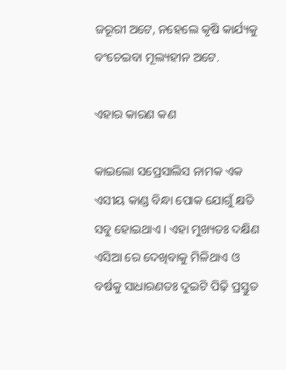ଜରୂରୀ ଅଟେ, ନହେଲେ କୃଷି କାର୍ଯ୍ୟକୁ ବଂଚେଇବା ମୂଲ୍ୟହୀନ ଅଟେ.

ଏହାର କାରଣ କଣ

କାଇଲୋ ସପ୍ରେସାଲିସ ନାମକ ଏକ ଏସୀୟ କାଣ୍ଡ ବିନ୍ଧା ପୋକ ଯୋଗୁଁ କ୍ଷତି ସବୁ ହୋଇଥାଏ । ଏହା ମୁଖ୍ୟତଃ ଦକ୍ଷିଣ ଏସିଆ ରେ ଦେଖିବାକୁ ମିଳିଥାଏ ଓ ବର୍ଷକୁ ସାଧାରଣତଃ ଦୁଇଟି ପିଢ଼ି ପ୍ରସ୍ତୁତ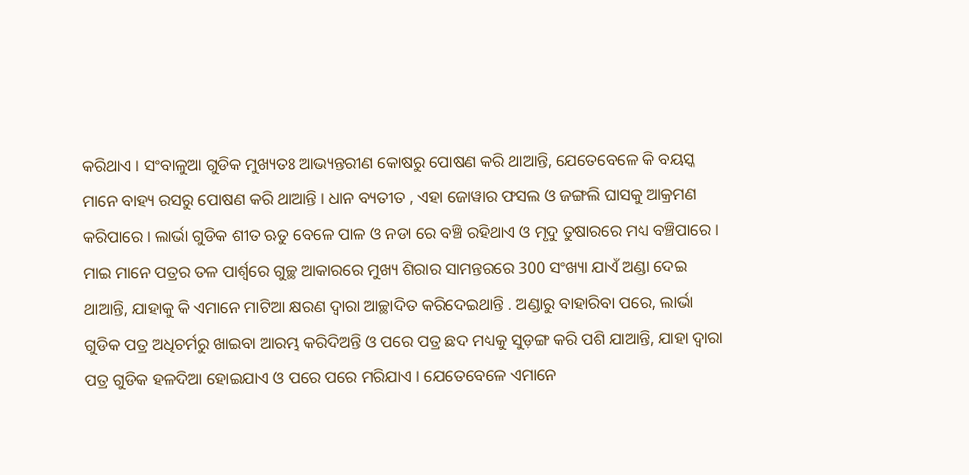କରିଥାଏ । ସଂବାଳୁଆ ଗୁଡିକ ମୁଖ୍ୟତଃ ଆଭ୍ୟନ୍ତରୀଣ କୋଷରୁ ପୋଷଣ କରି ଥାଆନ୍ତି, ଯେତେବେଳେ କି ବୟସ୍କ ମାନେ ବାହ୍ୟ ରସରୁ ପୋଷଣ କରି ଥାଆନ୍ତି । ଧାନ ବ୍ୟତୀତ , ଏହା ଜୋୱାର ଫସଲ ଓ ଜଙ୍ଗଲି ଘାସକୁ ଆକ୍ରମଣ କରିପାରେ । ଲାର୍ଭା ଗୁଡିକ ଶୀତ ଋତୁ ବେଳେ ପାଳ ଓ ନଡା ରେ ବଞ୍ଚି ରହିଥାଏ ଓ ମୃଦୁ ତୁଷାରରେ ମଧ୍ୟ ବଞ୍ଚିପାରେ । ମାଇ ମାନେ ପତ୍ରର ତଳ ପାର୍ଶ୍ୱରେ ଗୁଚ୍ଛ ଆକାରରେ ମୁଖ୍ୟ ଶିରାର ସାମନ୍ତରରେ 300 ସଂଖ୍ୟା ଯାଏଁ ଅଣ୍ଡା ଦେଇ ଥାଆନ୍ତି, ଯାହାକୁ କି ଏମାନେ ମାଟିଆ କ୍ଷରଣ ଦ୍ୱାରା ଆଚ୍ଛାଦିତ କରିଦେଇଥାନ୍ତି . ଅଣ୍ଡାରୁ ବାହାରିବା ପରେ, ଲାର୍ଭା ଗୁଡିକ ପତ୍ର ଅଧିଚର୍ମରୁ ଖାଇବା ଆରମ୍ଭ କରିଦିଅନ୍ତି ଓ ପରେ ପତ୍ର ଛଦ ମଧ୍ୟକୁ ସୁଡ଼ଙ୍ଗ କରି ପଶି ଯାଆନ୍ତି, ଯାହା ଦ୍ୱାରା ପତ୍ର ଗୁଡିକ ହଳଦିଆ ହୋଇଯାଏ ଓ ପରେ ପରେ ମରିଯାଏ । ଯେତେବେଳେ ଏମାନେ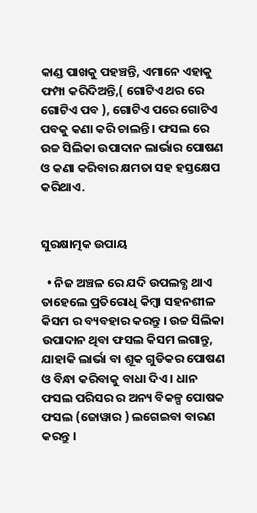କାଣ୍ଡ ପାଖକୁ ପହଞ୍ଚନ୍ତି, ଏମାନେ ଏହାକୁ ଫମ୍ପା କରିଦିଅନ୍ତି,( ଗୋଟିଏ ଥର ରେ ଗୋଟିଏ ପବ ), ଗୋଟିଏ ପରେ ଗୋଟିଏ ପବକୁ କଣା କରି ଚାଲନ୍ତି । ଫସଲ ରେ ଉଚ୍ଚ ସିଲିକା ଉପାଦାନ ଲାର୍ଭାର ପୋଷଣ ଓ କଣା କରିବାର କ୍ଷମତା ସହ ହସ୍ତକ୍ଷେପ କରିଥାଏ.


ସୁରକ୍ଷାତ୍ମକ ଉପାୟ

  • ନିଜ ଅଞ୍ଚଳ ରେ ଯଦି ଉପଲବ୍ଧ ଥାଏ ତାହେଲେ ପ୍ରତିରୋଧି କିମ୍ବା ସହନଶୀଳ କିସମ ର ବ୍ୟବହାର କରନ୍ତୁ । ଉଚ୍ଚ ସିଲିକା ଉପାଦାନ ଥିବା ଫସଲ କିସମ ଲଗାନ୍ତୁ, ଯାହାକି ଲାର୍ଭା ବା ଶୂକ ଗୁଡିକର ପୋଷଣ ଓ ବିନ୍ଧା କରିବାକୁ ବାଧା ଦିଏ । ଧାନ ଫସଲ ପରିସର ର ଅନ୍ୟ ବିକଳ୍ପ ପୋଷକ ଫସଲ (ଜୋୱାର ) ଲଗେଇବା ବାରଣ କରନ୍ତୁ ।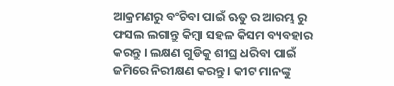ଆକ୍ରମଣରୁ ବଂଚିବା ପାଇଁ ଋତୁ ର ଆରମ୍ଭ ରୁ ଫସଲ ଲଗାନ୍ତୁ କିମ୍ବା ସହଳ କିସମ ବ୍ୟବହାର କରନ୍ତୁ । ଲକ୍ଷଣ ଗୁଡିକୁ ଶୀଘ୍ର ଧରିବା ପାଇଁ ଜମିରେ ନିରୀକ୍ଷଣ କରନ୍ତୁ । କୀଟ ମାନଙ୍କୁ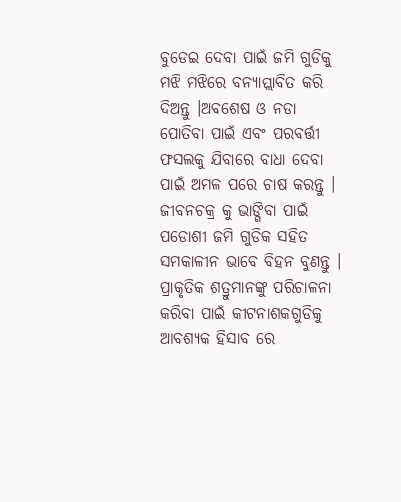ବୁଡେଇ ଦେବା ପାଇଁ ଜମି ଗୁଡିକୁ ମଝି ମଝିରେ ବନ୍ୟାପ୍ଲାବିତ କରି ଦିଅନ୍ତୁ ।ଅବଶେଷ ଓ ନଡା ପୋତିବା ପାଇଁ ଏବଂ ପରବର୍ତ୍ତୀ ଫସଲକୁ ଯିବାରେ ବାଧା ଦେବା ପାଇଁ ଅମଳ ପରେ ଚାଷ କରନ୍ତୁ । ଜୀବନଚକ୍ର କୁ ଭାଙ୍ଗିବା ପାଇଁ ପଡୋଶୀ ଜମି ଗୁଡିକ ସହିତ ସମକାଳୀନ ଭାବେ ବିହନ ବୁଣନ୍ତୁ । ପ୍ରାକୃତିକ ଶତ୍ରୁମାନଙ୍କୁ ପରିଚାଳନା କରିବା ପାଇଁ କୀଟନାଶକଗୁଡିକୁ ଆବଶ୍ୟକ ହିସାବ ରେ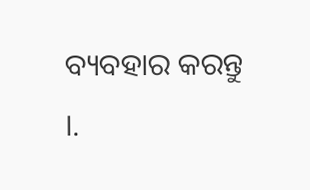ବ୍ୟବହାର କରନ୍ତୁ ।.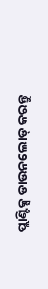ପ୍ଲାଣ୍ଟିକ୍ସ ଡାଉନଲୋଡ୍ କରନ୍ତୁ